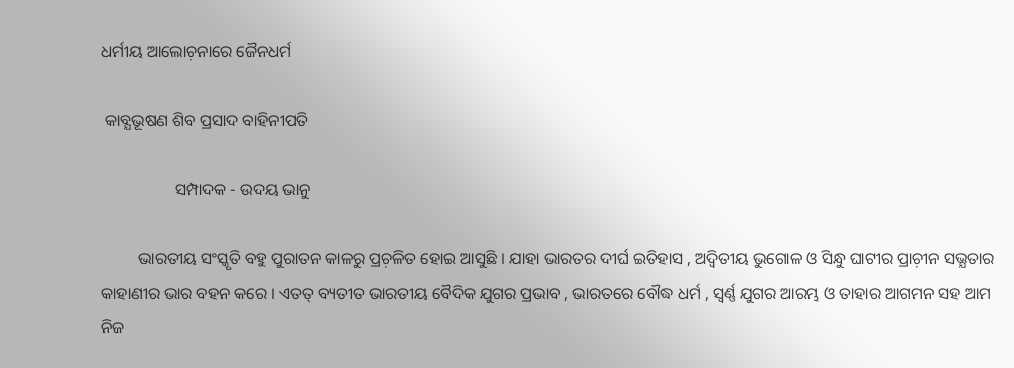ଧର୍ମୀୟ ଆଲୋଚ଼ନାରେ ଜୈନଧର୍ମ

 କାବ୍ଯଭୂଷଣ ଶିବ ପ୍ରସାଦ ବାହିନୀପତି

                  ସମ୍ପାଦକ - ଉଦୟ ଭାନୁ

         ଭାରତୀୟ ସଂସ୍କୃତି ବହୁ ପୁରାତନ କାଳରୁ ପ୍ରଚ଼ଳିତ ହୋଇ ଆସୁଛି । ଯାହା ଭାରତର ଦୀର୍ଘ ଇତିହାସ , ଅଦ୍ବିତୀୟ ଭୁଗୋଳ ଓ ସିନ୍ଧୁ ଘାଟୀର ପ୍ରାଚ଼ୀନ ସଭ୍ଯତାର କାହାଣୀର ଭାର ବହନ କରେ । ଏତତ୍ ବ୍ୟତୀତ ଭାରତୀୟ ବୈଦିକ ଯୁଗର ପ୍ରଭାବ , ଭାରତରେ ବୌଦ୍ଧ ଧର୍ମ , ସ୍ବର୍ଣ୍ଣ ଯୁଗର ଆରମ୍ଭ ଓ ତାହାର ଆଗମନ ସହ ଆମ ନିଜ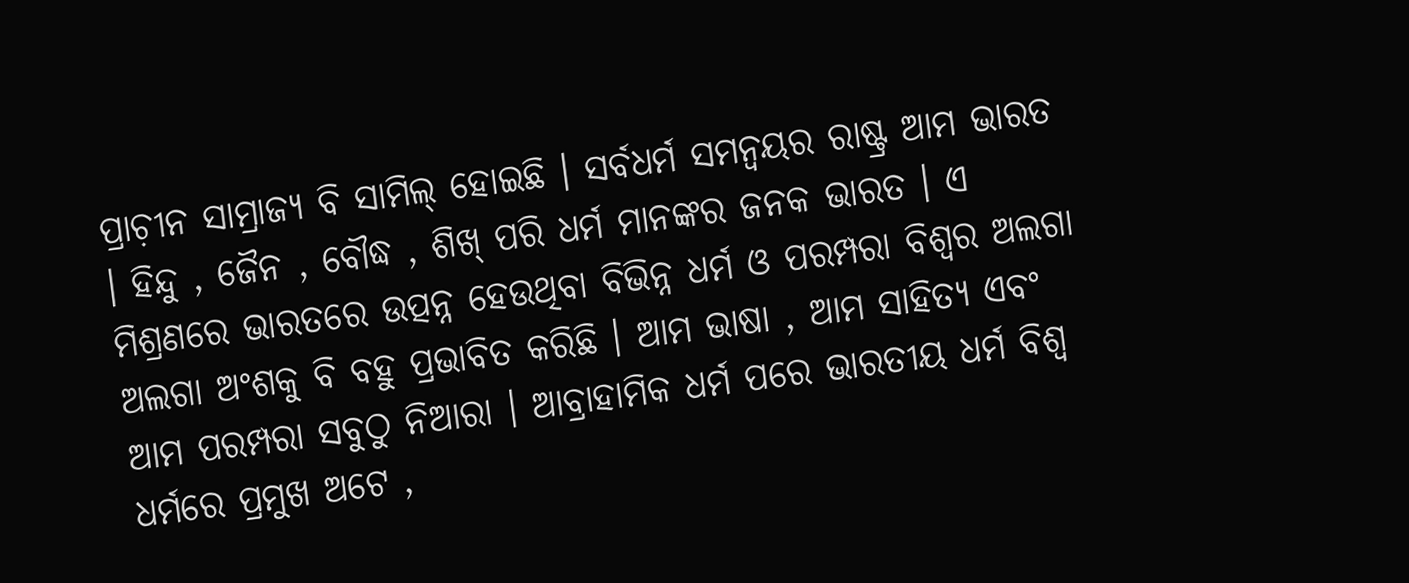ପ୍ରାଚ଼ୀନ ସାମ୍ରାଜ୍ୟ ବି ସାମିଲ୍‌ ହୋଇଛି । ସର୍ବଧର୍ମ ସମନ୍ବୟର ରାଷ୍ଟ୍ର ଆମ ଭାରତ । ହିନ୍ଦୁ , ଜୈନ , ବୌଦ୍ଧ , ଶିଖ୍‌ ପରି ଧର୍ମ ମାନଙ୍କର ଜନକ ଭାରତ । ଏ ମିଶ୍ରଣରେ ଭାରତରେ ଉତ୍ପନ୍ନ ହେଉଥିବା ବିଭିନ୍ନ ଧର୍ମ ଓ ପରମ୍ପରା ବିଶ୍ବର ଅଲଗା ଅଲଗା ଅଂଶକୁ ବି ବହୁ ପ୍ରଭାବିତ କରିଛି । ଆମ ଭାଷା , ଆମ ସାହିତ୍ୟ ଏବଂ ଆମ ପରମ୍ପରା ସବୁଠୁ ନିଆରା । ଆବ୍ରାହାମିକ ଧର୍ମ ପରେ ଭାରତୀୟ ଧର୍ମ ବିଶ୍ବ ଧର୍ମରେ ପ୍ରମୁଖ ଅଟେ ,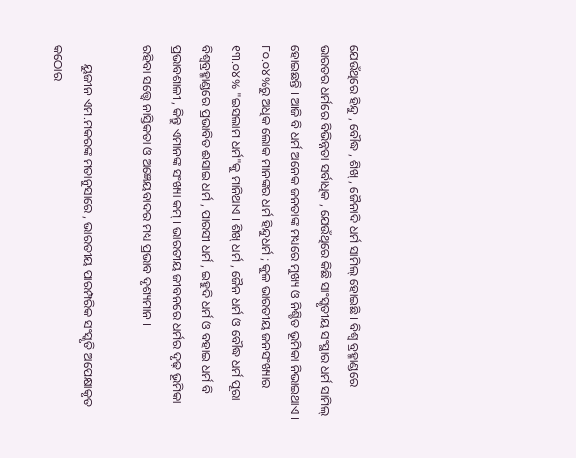ଯେଉଁଥିରେ ହିନ୍ଦୁ , ବୌଦ୍ଧ , ଶିଖ୍‌ , ଜୈନାଦି ଧର୍ମ ସାମିଲ୍‌ ହୋଇଛି । ବିଶ୍ବ ବ୍ରହ୍ମାଣ୍ଡରେ  ଭାରତର ଧର୍ମରେ ବିଭିନ୍ନତା ସର୍ବାଧିକ , ଯେଉଁଥିରେ କିଛି ସାଂସ୍କୃତୀୟ ସଂସ୍ଥାର ଧର୍ମ ସାମିଲ୍‌ ହୋଇଛନ୍ତି । ଆଜି ବି ଧର୍ମ ଅନେକ ଜନତାଙ୍କ ମଧ୍ୟରେ ମୁଖ୍ୟ ଓ ନିଶ୍ଚିତ ଭୂମିକା ନିଭାଇଥାଏ । ୮୦.୦୪%ରୁ ଅଧିକ ଲୋକ ମାନଙ୍କର ଧର୍ମ ହିନ୍ଦୁଧର୍ମ ; କୁଳ ଭାରତୀୟ ଜନସଂଖ୍ୟାର ୧୩.୦୪% "ଇସଲାମ ଧର୍ମ"କୁ ମାନିଥାଏ । ଶିଖ୍‌ ଧର୍ମ , ଜୈନ ଧର୍ମ ଓ ବୌଦ୍ଧ ଧର୍ମ ପୂରା ବିଶ୍ବବ୍ରହ୍ମାଣ୍ଡରେ ପ୍ରଭାବିତ ଈସାଇ ଧର୍ମ , ପାରସୀ ଧର୍ମ , ଇହୁଦି ଧର୍ମ ଓ ବହାଇ ଧର୍ମ ବି ପ୍ରଭାବଶାଳୀ , କିନ୍ତୁ ଏମାନଙ୍କ ସଂଖ୍ୟା କମ୍‌ । ଭାରତୀୟ ଜୀବନରେ ଧର୍ମର ଦୃଢ଼ ଭୂମିକା ରହିବା ସତ୍ତ୍ବେ ନାସ୍ତିକତା ଓ ଅଜ୍ଞେୟବାଦର ମଧ୍ୟ ପ୍ରଭାବ ଦୃଶ୍ୟମାନ ।

      ୟୁଜୀନ ଏମ.ମକରଙ୍କ ମତାନୁସାରେ , ଭାରତୀୟ ପାରମ୍ପରିକ ସଂସ୍କୃତି ଅପେକ୍ଷାକୃତ କଠୋର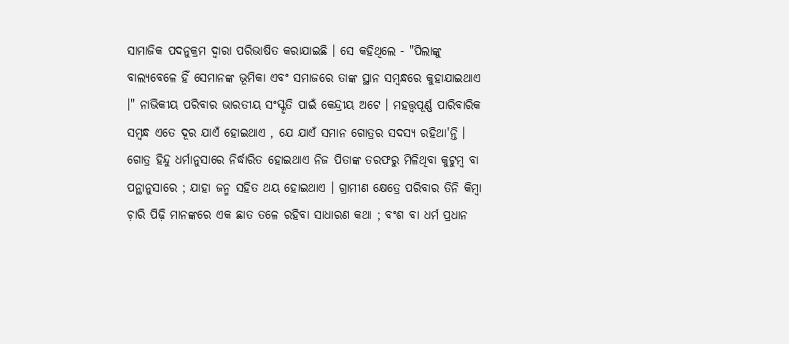ସାମାଜିକ ପଦନୁକ୍ରମ ଦ୍ବାରା ପରିଭାଷିତ କରାଯାଇଛି । ସେ କହିଥିଲେ - "ପିଲାଙ୍କୁ ବାଲ୍ଯବେଳେ ହିଁ ସେମାନଙ୍କ ଭୂମିକା ଏବଂ ସମାଜରେ ତାଙ୍କ ସ୍ଥାନ ସମ୍ବନ୍ଧରେ କୁହାଯାଇଥାଏ ।" ନାଭିକୀୟ ପରିବାର ଭାରତୀୟ ସଂସ୍କୃତି ପାଇଁ କେନ୍ଦ୍ରୀୟ ଅଟେ । ମହତ୍ତ୍ବପୂର୍ଣ୍ଣ ପାରିବାରିକ ସମ୍ବନ୍ଧ ଏତେ ଦୂର ଯାଏଁ ହୋଇଥାଏ , ଯେ ଯାଏଁ ସମାନ ଗୋତ୍ରର ସଦସ୍ଯ ରହିଥା'ନ୍ତି । ଗୋତ୍ର ହିନ୍ଦୁ ଧର୍ମାନୁସାରେ ନିର୍ଦ୍ଧାରିତ ହୋଇଥାଏ ନିଜ ପିତାଙ୍କ ତରଫରୁ ମିଳିଥିବା କୁଟୁମ୍ବ ବା ପନ୍ଥାନୁସାରେ ; ଯାହା ଜନ୍ମ ସହିତ ଥୟ ହୋଇଥାଏ । ଗ୍ରାମୀଣ କ୍ଷେତ୍ରେ ପରିବାର ତିନି କିମ୍ବା ଚ଼ାରି ପିଢ଼ି ମାନଙ୍କରେ ଏକ ଛାତ ତଳେ ରହିବା ସାଧାରଣ କଥା ; ବଂଶ ବା ଧର୍ମ ପ୍ରଧାନ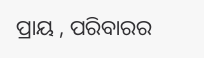ପ୍ରାୟ , ପରିବାରର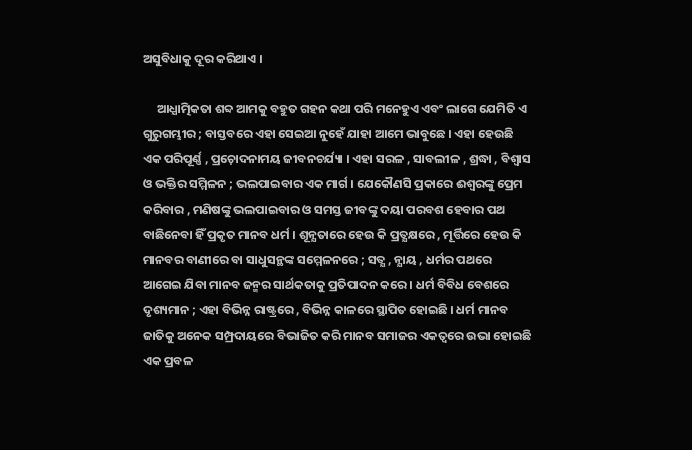ଅସୁବିଧାକୁ ଦୂର କରିଥାଏ ।

     ଆଧ୍ଯାତ୍ମିକତା ଶବ୍ଦ ଆମକୁ ବହୁତ ଗହନ କଥା ପରି ମନେହୁଏ ଏବଂ ଲାଗେ ଯେମିତି ଏ ଗୁରୁଗମ୍ଭୀର ; ବାସ୍ତବରେ ଏହା ସେଇଆ ନୁହେଁ ଯାହା ଆମେ ଭାବୁଛେ । ଏହା ହେଉଛି ଏକ ପରିପୂର୍ଣ୍ଣ , ପ୍ରଚ଼ୋଦନାମୟ ଜୀବନଚର୍ଯ୍ୟା । ଏହା ସରଳ , ସାବଲୀଳ , ଶ୍ରଦ୍ଧା , ବିଶ୍ବାସ ଓ ଭକ୍ତିର ସମ୍ମିଳନ ; ଭଲପାଇବାର ଏକ ମାର୍ଗ । ଯେକୌଣସି ପ୍ରକାରେ ଈଶ୍ୱରଙ୍କୁ ପ୍ରେମ କରିବାର , ମଣିଷଙ୍କୁ ଭଲପାଇବାର ଓ ସମସ୍ତ ଜୀବଙ୍କୁ ଦୟା ପରବଶ ହେବାର ପଥ ବାଛିନେବା ହିଁ ପ୍ରକୃତ ମାନବ ଧର୍ମ । ଶୂନ୍ଯତାରେ ହେଉ କି ପ୍ରତ୍ଯକ୍ଷରେ , ମୂର୍ତ୍ତିରେ ହେଉ କି ମାନବର ବାଣୀରେ ବା ସାଧୁସନ୍ଥଙ୍କ ସମ୍ମେଳନରେ ; ସତ୍ଯ , ନ୍ଯାୟ , ଧର୍ମର ପଥରେ ଆଗେଇ ଯିବା ମାନବ ଜନ୍ମର ସାର୍ଥକତାକୁ ପ୍ରତିପାଦନ କରେ । ଧର୍ମ ବିବିଧ ବେଶରେ ଦୃଶ୍ୟମାନ ; ଏହା ବିଭିନ୍ନ ରାଷ୍ଟ୍ରରେ , ବିଭିନ୍ନ କାଳରେ ସ୍ଥାପିତ ହୋଇଛି । ଧର୍ମ ମାନବ ଜାତିକୁ ଅନେକ ସମ୍ପ୍ରଦାୟରେ ବିଭାଜିତ କରି ମାନବ ସମାଜର ଏକତ୍ବରେ ଉଭା ହୋଇଛି ଏକ ପ୍ରବଳ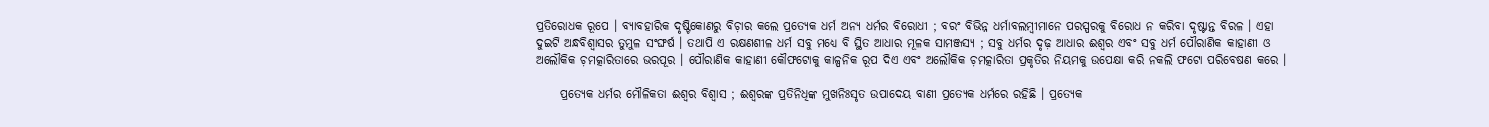ପ୍ରତିରୋଧକ ରୂପେ । ବ୍ଯାବହାରିକ ଦୃଷ୍ଟିକୋଣରୁ ବିଚ଼ାର କଲେ ପ୍ରତ୍ଯେକ ଧର୍ମ ଅନ୍ଯ ଧର୍ମର ବିରୋଧୀ ; ବରଂ ବିଭିନ୍ନ ଧର୍ମାବଲମ୍ବୀମାନେ ପରସ୍ପରକୁ ବିରୋଧ ନ କରିବା ଦୃଷ୍ଟାନ୍ତ ବିରଳ । ଏହା ଦୁଇଟି ଅନ୍ଧବିଶ୍ୱାସର ତୁମୁଳ ସଂଙ୍ଘର୍ଷ । ତଥାପି ଏ ରକ୍ଷଣଶୀଳ ଧର୍ମ ସବୁ ମଧ୍ୟେ ବି ସ୍ଥିତ ଆଧାର ମୂଳକ ସାମଞ୍ଜସ୍ୟ ; ସବୁ ଧର୍ମର ଦୃଢ଼ ଆଧାର ଈଶ୍ୱର ଏବଂ ସବୁ ଧର୍ମ ପୌରାଣିକ କାହାଣୀ ଓ ଅଲୌକିକ ଚ଼ମତ୍କାରିତାରେ ଭରପୂର । ପୌରାଣିକ କାହାଣୀ କୌଫଟୋକୁ କାଳ୍ପନିକ ରୂପ ଦିଏ ଏବଂ ଅଲୌକିକ ଚ଼ମତ୍କାରିତା ପ୍ରକୃତିର ନିୟମକୁ ଉପେକ୍ଷା କରି ନକଲି ଫଟୋ ପରିବେଷଣ କରେ ।

     ପ୍ରତ୍ଯେକ ଧର୍ମର ମୌଳିକତା ଈଶ୍ୱର ବିଶ୍ବାସ ; ଈଶ୍ୱରଙ୍କ ପ୍ରତିନିଧିଙ୍କ ମୁଖନିଃସୃତ ଉପାଦେୟ ବାଣୀ ପ୍ରତ୍ଯେକ ଧର୍ମରେ ରହିଛି । ପ୍ରତ୍ଯେକ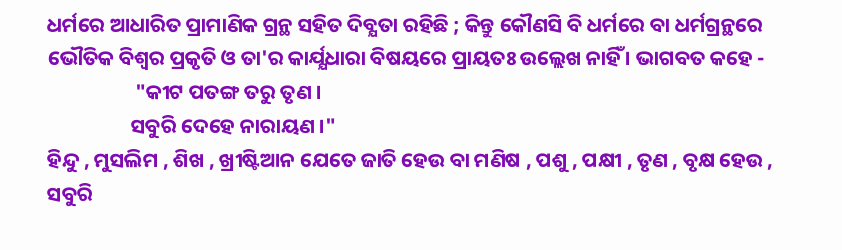ଧର୍ମରେ ଆଧାରିତ ପ୍ରାମାଣିକ ଗ୍ରନ୍ଥ ସହିତ ଦିବ୍ଯତା ରହିଛି ; କିନ୍ତୁ କୌଣସି ବି ଧର୍ମରେ ବା ଧର୍ମଗ୍ରନ୍ଥରେ ଭୌତିକ ବିଶ୍ବର ପ୍ରକୃତି ଓ ତା'ର କାର୍ଯ୍ଯଧାରା ବିଷୟରେ ପ୍ରାୟତଃ ଉଲ୍ଲେଖ ନାହିଁ । ଭାଗବତ କହେ -
                   "କୀଟ ପତଙ୍ଗ ତରୁ ତୃଣ ।
                  ସବୁରି ଦେହେ ନାରାୟଣ ।"
ହିନ୍ଦୁ , ମୁସଲିମ , ଶିଖ , ଖ୍ରୀଷ୍ଟିଆନ ଯେତେ ଜାତି ହେଉ ବା ମଣିଷ , ପଶୁ , ପକ୍ଷୀ , ତୃଣ , ବୃକ୍ଷ ହେଉ , ସବୁରି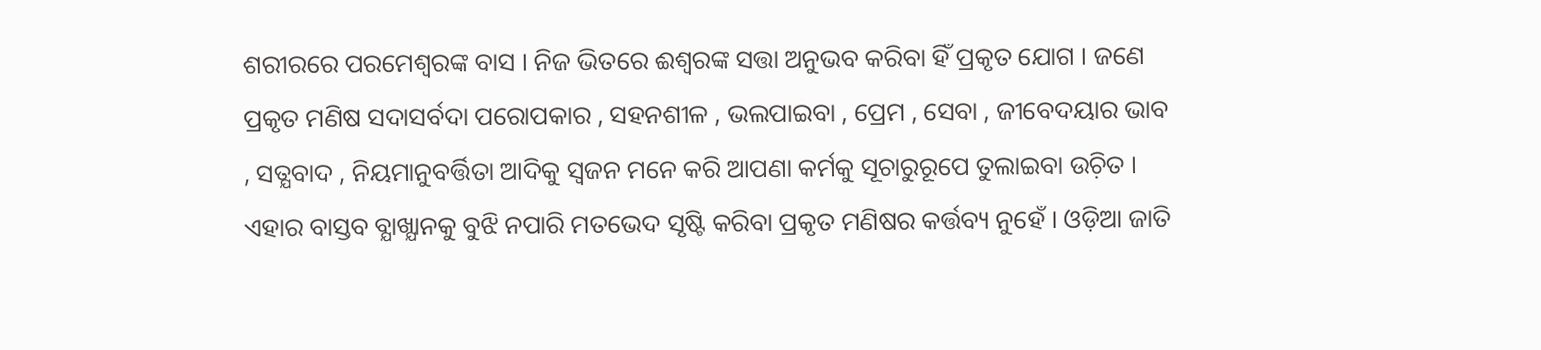ଶରୀରରେ ପରମେଶ୍ୱରଙ୍କ ବାସ । ନିଜ ଭିତରେ ଈଶ୍ୱରଙ୍କ ସତ୍ତା ଅନୁଭବ କରିବା ହିଁ ପ୍ରକୃତ ଯୋଗ । ଜଣେ ପ୍ରକୃତ ମଣିଷ ସଦାସର୍ବଦା ପରୋପକାର , ସହନଶୀଳ , ଭଲପାଇବା , ପ୍ରେମ , ସେବା , ଜୀବେଦୟାର ଭାବ , ସତ୍ଯବାଦ , ନିୟମାନୁବର୍ତ୍ତିତା ଆଦିକୁ ସ୍ବଜନ ମନେ କରି ଆପଣା କର୍ମକୁ ସୂଚାରୁରୂପେ ତୁଲାଇବା ଉଚ଼ିତ । ଏହାର ବାସ୍ତବ ବ୍ଯାଖ୍ଯାନକୁ ବୁଝି ନପାରି ମତଭେଦ ସୃଷ୍ଟି କରିବା ପ୍ରକୃତ ମଣିଷର କର୍ତ୍ତବ୍ୟ ନୁହେଁ । ଓଡ଼ିଆ ଜାତି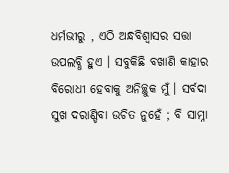ଧର୍ମଭୀରୁ , ଏଠି ଅନ୍ଧବିଶ୍ୱାସର ସତ୍ତା ଉପଲବ୍ଧି ହୁଏ । ସବୁକିଛି ବଖାଣି କାହାର ବିରୋଧୀ ହେବାକୁ ଅନିଚ୍ଛୁକ ମୁଁ । ସର୍ବଦା ସୁଖ ଦରାଣ୍ଡିବା ଉଚିତ ନୁହେଁ ; ବି ସାମ୍ନା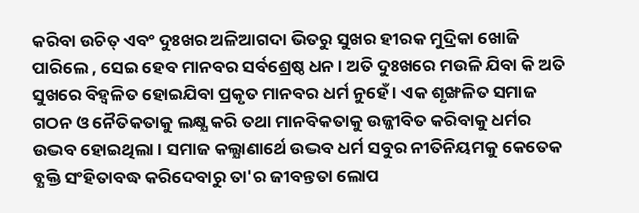କରିବା ଉଚିତ୍‌ ଏବଂ ଦୁଃଖର ଅଳିଆଗଦା ଭିତରୁ ସୁଖର ହୀରକ ମୁଦ୍ରିକା ଖୋଜି ପାରିଲେ , ସେଇ ହେବ ମାନବର ସର୍ବଶ୍ରେଷ୍ଠ ଧନ । ଅତି ଦୁଃଖରେ ମଉଳି ଯିବା କି ଅତି ସୁଖରେ ବିହ୍ବଳିତ ହୋଇଯିବା ପ୍ରକୃତ ମାନବର ଧର୍ମ ନୁହେଁ । ଏକ ଶୃଙ୍ଖଳିତ ସମାଜ ଗଠନ ଓ ନୈତିକତାକୁ ଲକ୍ଷ୍ଯ କରି ତଥା ମାନବିକତାକୁ ଉଜ୍ଜୀବିତ କରିବାକୁ ଧର୍ମର ଉଦ୍ଭବ ହୋଇଥିଲା । ସମାଜ କଲ୍ଯାଣାର୍ଥେ ଉଦ୍ଭବ ଧର୍ମ ସବୁର ନୀତିନିୟମକୁ କେତେକ ବ୍ଯକ୍ତି ସଂହିତାବଦ୍ଧ କରିଦେବାରୁ ତା'ର ଜୀବନ୍ତତା ଲୋପ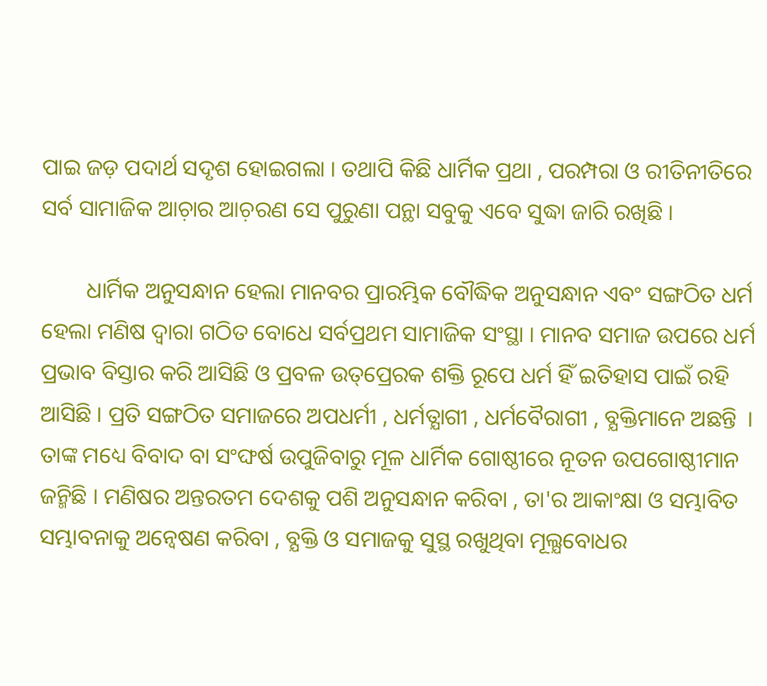ପାଇ ଜଡ଼ ପଦାର୍ଥ ସଦୃଶ ହୋଇଗଲା । ତଥାପି କିଛି ଧାର୍ମିକ ପ୍ରଥା , ପରମ୍ପରା ଓ ରୀତିନୀତିରେ ସର୍ବ ସାମାଜିକ ଆଚ଼ାର ଆଚ଼ରଣ ସେ ପୁରୁଣା ପନ୍ଥା ସବୁକୁ ଏବେ ସୁଦ୍ଧା ଜାରି ରଖିଛି ।

        ଧାର୍ମିକ ଅନୁସନ୍ଧାନ ହେଲା ମାନବର ପ୍ରାରମ୍ଭିକ ବୌଦ୍ଧିକ ଅନୁସନ୍ଧାନ ଏବଂ ସଙ୍ଗଠିତ ଧର୍ମ ହେଲା ମଣିଷ ଦ୍ୱାରା ଗଠିତ ବୋଧେ ସର୍ବପ୍ରଥମ ସାମାଜିକ ସଂସ୍ଥା । ମାନବ ସମାଜ ଉପରେ ଧର୍ମ ପ୍ରଭାବ ବିସ୍ତାର କରି ଆସିଛି ଓ ପ୍ରବଳ ଉତ୍‌ପ୍ରେରକ ଶକ୍ତି ରୂପେ ଧର୍ମ ହିଁ ଇତିହାସ ପାଇଁ ରହି ଆସିଛି । ପ୍ରତି ସଙ୍ଗଠିତ ସମାଜରେ ଅପଧର୍ମୀ , ଧର୍ମତ୍ଯାଗୀ , ଧର୍ମବୈରାଗୀ , ବ୍ଯକ୍ତିମାନେ ଅଛନ୍ତି  । ତାଙ୍କ ମଧ୍ୟେ ବିବାଦ ବା ସଂଙ୍ଘର୍ଷ ଉପୁଜିବାରୁ ମୂଳ ଧାର୍ମିକ ଗୋଷ୍ଠୀରେ ନୂତନ ଉପଗୋଷ୍ଠୀମାନ ଜନ୍ମିଛି । ମଣିଷର ଅନ୍ତରତମ ଦେଶକୁ ପଶି ଅନୁସନ୍ଧାନ କରିବା , ତା'ର ଆକାଂକ୍ଷା ଓ ସମ୍ଭାବିତ ସମ୍ଭାବନାକୁ ଅନ୍ବେଷଣ କରିବା , ବ୍ଯକ୍ତି ଓ ସମାଜକୁ ସୁସ୍ଥ ରଖୁଥିବା ମୂଲ୍ଯବୋଧର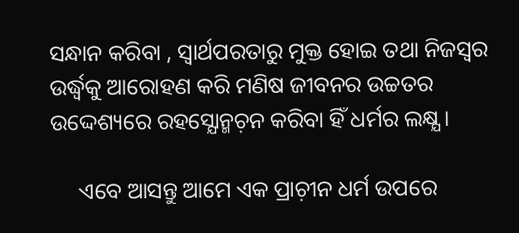ସନ୍ଧାନ କରିବା , ସ୍ବାର୍ଥପରତାରୁ ମୁକ୍ତ ହୋଇ ତଥା ନିଜସ୍ୱର ଉର୍ଦ୍ଧ୍ବକୁ ଆରୋହଣ କରି ମଣିଷ ଜୀବନର ଉଚ୍ଚତର ଉଦ୍ଦେଶ୍ୟରେ ରହସ୍ଯୋନ୍ମଚ଼ନ କରିବା ହିଁ ଧର୍ମର ଲକ୍ଷ୍ଯ ।

     ଏବେ ଆସନ୍ତୁ ଆମେ ଏକ ପ୍ରାଚ଼ୀନ ଧର୍ମ ଉପରେ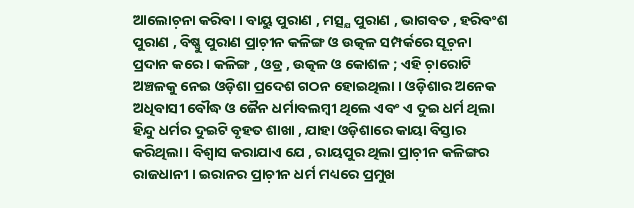ଆଲୋଚ଼ନା କରିବା । ବାୟୁ ପୁରାଣ , ମତ୍ସ୍ଯ ପୁରାଣ , ଭାଗବତ , ହରିବଂଶ ପୁରାଣ , ବିଷ୍ଣୁ ପୁରାଣ ପ୍ରାଚ଼ୀନ କଳିଙ୍ଗ ଓ ଉତ୍କଳ ସମ୍ପର୍କରେ ସୂଚ଼ନା ପ୍ରଦାନ କରେ । କଳିଙ୍ଗ , ଓଡ୍ର , ଉତ୍କଳ ଓ କୋଶଳ ; ଏହି ଚ଼ାରୋଟି ଅଞ୍ଚଳକୁ ନେଇ ଓଡ଼ିଶା ପ୍ରଦେଶ ଗଠନ ହୋଇଥିଲା । ଓଡ଼ିଶାର ଅନେକ ଅଧିବାସୀ ବୌଦ୍ଧ ଓ ଜୈନ ଧର୍ମାବଲମ୍ବୀ ଥିଲେ ଏବଂ ଏ ଦୁଇ ଧର୍ମ ଥିଲା ହିନ୍ଦୁ ଧର୍ମର ଦୁଇଟି ବୃହତ ଶାଖା , ଯାହା ଓଡ଼ିଶାରେ କାୟା ବିସ୍ତାର କରିଥିଲା । ବିଶ୍ବାସ କରାଯାଏ ଯେ , ରାୟପୁର ଥିଲା ପ୍ରାଚ଼ୀନ କଳିଙ୍ଗର ରାଜଧାନୀ । ଇରାନର ପ୍ରାଚ଼ୀନ ଧର୍ମ ମଧ୍ୟରେ ପ୍ରମୁଖ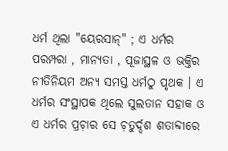ଧର୍ମ ଥିଲା "ୟେରସାନ୍‌" ; ଏ ଧର୍ମର ପରମ୍ପରା , ମାନ୍ୟତା , ପୂଜାସ୍ଥଳ ଓ ଭକ୍ତିର ନୀତିନିୟମ ଅନ୍ଯ ସମସ୍ତ ଧର୍ମଠୁ ପୃଥକ । ଏ ଧର୍ମର ସଂସ୍ଥାପକ ଥିଲେ ସୁଲତାନ ସହାକ ଓ ଏ ଧର୍ମର ପ୍ରଚ଼ାର ସେ ଚ଼ତୁର୍ଦ୍ଦଶ ଶତାବ୍ଦୀରେ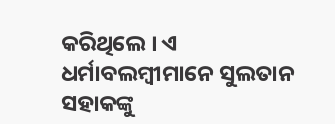କରିଥିଲେ । ଏ ଧର୍ମାବଲମ୍ବୀମାନେ ସୁଲତାନ ସହାକଙ୍କୁ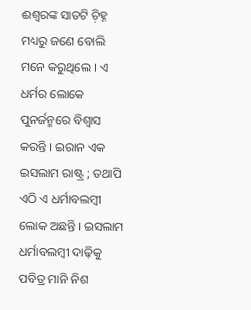ଈଶ୍ୱରଙ୍କ ସାତଟି ଚ଼ିହ୍ନ ମଧ୍ୟରୁ ଜଣେ ବୋଲି ମନେ କରୁଥିଲେ । ଏ ଧର୍ମର ଲୋକେ ପୁନର୍ଜନ୍ମରେ ବିଶ୍ବାସ କରନ୍ତି । ଇରାନ ଏକ ଇସଲାମ ରାଷ୍ଟ୍ର ; ତଥାପି ଏଠି ଏ ଧର୍ମାବଲମ୍ବୀ ଲୋକ ଅଛନ୍ତି । ଇସଲାମ ଧର୍ମାବଲମ୍ବୀ ଦାଢ଼ିକୁ ପବିତ୍ର ମାନି ନିଶ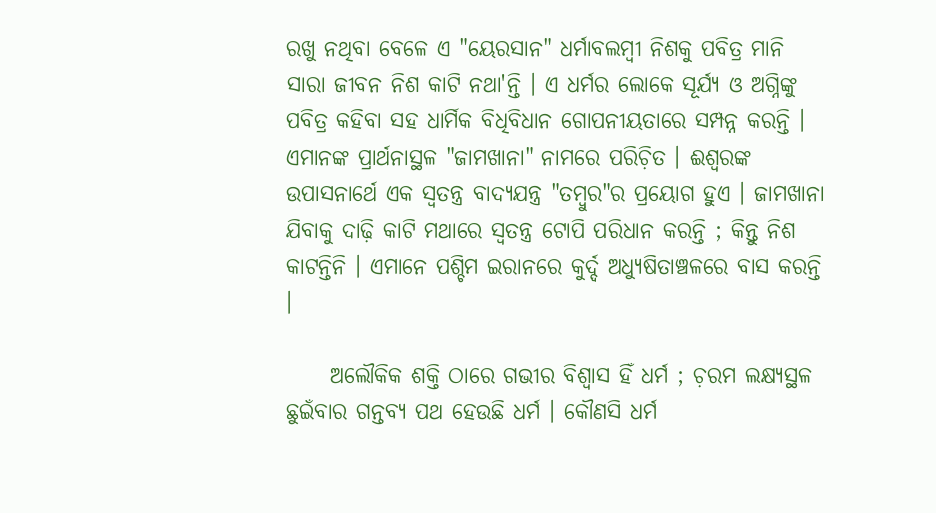ରଖୁ ନଥିବା ବେଳେ ଏ "ୟେରସାନ" ଧର୍ମାବଲମ୍ବୀ ନିଶକୁ ପବିତ୍ର ମାନି ସାରା ଜୀବନ ନିଶ କାଟି ନଥା'ନ୍ତି । ଏ ଧର୍ମର ଲୋକେ ସୂର୍ଯ୍ଯ ଓ ଅଗ୍ନିଙ୍କୁ ପବିତ୍ର କହିବା ସହ ଧାର୍ମିକ ବିଧିବିଧାନ ଗୋପନୀୟତାରେ ସମ୍ପନ୍ନ କରନ୍ତି । ଏମାନଙ୍କ ପ୍ରାର୍ଥନାସ୍ଥଳ "ଜାମଖାନା" ନାମରେ ପରିଚ଼ିତ । ଈଶ୍ୱରଙ୍କ ଉପାସନାର୍ଥେ ଏକ ସ୍ବତନ୍ତ୍ର ବାଦ୍ଯଯନ୍ତ୍ର "ତମ୍ବୁର"ର ପ୍ରୟୋଗ ହୁଏ । ଜାମଖାନା ଯିବାକୁ ଦାଢ଼ି କାଟି ମଥାରେ ସ୍ବତନ୍ତ୍ର ଟୋପି ପରିଧାନ କରନ୍ତି ; କିନ୍ତୁ ନିଶ କାଟନ୍ତିନି । ଏମାନେ ପଶ୍ଚିମ ଇରାନରେ କୁର୍ଦ୍ଦ ଅଧ୍ଯୁଷିତାଞ୍ଚଳରେ ବାସ କରନ୍ତି ।

     ଅଲୌକିକ ଶକ୍ତି ଠାରେ ଗଭୀର ବିଶ୍ବାସ ହିଁ ଧର୍ମ ; ଚ଼ରମ ଲକ୍ଷ୍ୟସ୍ଥଳ ଛୁଇଁବାର ଗନ୍ତବ୍ୟ ପଥ ହେଉଛି ଧର୍ମ । କୌଣସି ଧର୍ମ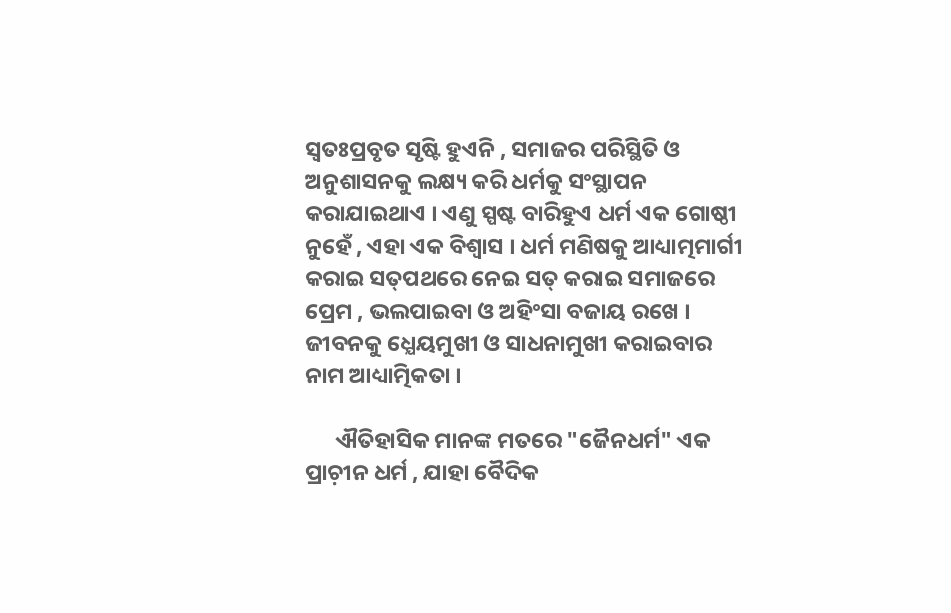ସ୍ବତଃପ୍ରବୃତ ସୃଷ୍ଟି ହୁଏନି , ସମାଜର ପରିସ୍ଥିତି ଓ ଅନୁଶାସନକୁ ଲକ୍ଷ୍ୟ କରି ଧର୍ମକୁ ସଂସ୍ଥାପନ କରାଯାଇଥାଏ । ଏଣୁ ସ୍ପଷ୍ଟ ବାରିହୁଏ ଧର୍ମ ଏକ ଗୋଷ୍ଠୀ ନୁହେଁ , ଏହା ଏକ ବିଶ୍ବାସ । ଧର୍ମ ମଣିଷକୁ ଆଧ୍ୟାତ୍ମମାର୍ଗୀ କରାଇ ସତ୍‌ପଥରେ ନେଇ ସତ୍‌ କରାଇ ସମାଜରେ ପ୍ରେମ , ଭଲପାଇବା ଓ ଅହିଂସା ବଜାୟ ରଖେ । ଜୀବନକୁ ଧ୍ଯେୟମୁଖୀ ଓ ସାଧନାମୁଖୀ କରାଇବାର ନାମ ଆଧ୍ୟାତ୍ମିକତା ।

      ଐତିହାସିକ ମାନଙ୍କ ମତରେ "ଜୈନଧର୍ମ" ଏକ ପ୍ରାଚ଼ୀନ ଧର୍ମ , ଯାହା ବୈଦିକ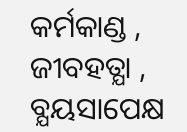କର୍ମକାଣ୍ଡ , ଜୀବହତ୍ଯା , ବ୍ଯୟସାପେକ୍ଷ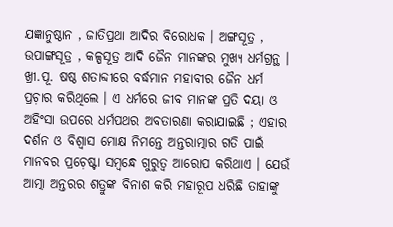ଯଜ୍ଞାନୁଷ୍ଠାନ , ଜାତିପ୍ରଥା ଆଦିର ବିରୋଧକ । ଅଙ୍ଗସୂତ୍ର , ଉପାଙ୍ଗସୂତ୍ର , କଳ୍ପସୂତ୍ର ଆଦି ଜୈନ ମାନଙ୍କର ମୁଖ୍ଯ ଧର୍ମଗ୍ରନ୍ଥ । ଖ୍ରୀ.ପୂ. ଷଷ୍ଠ ଶତାବ୍ଦୀରେ ବର୍ଦ୍ଧମାନ ମହାବୀର ଜୈନ ଧର୍ମ ପ୍ରଚ଼ାର କରିଥିଲେ । ଏ ଧର୍ମରେ ଜୀବ ମାନଙ୍କ ପ୍ରତି ଦୟା ଓ ଅହିଂସା ଉପରେ ଧର୍ମପଥର ଅବତାରଣା କରାଯାଇଛି ; ଏହାର ଦର୍ଶନ ଓ ବିଶ୍ବାସ ମୋକ୍ଷ ନିମନ୍ତେ ଅନ୍ତରାତ୍ମାର ଗତି ପାଇଁ ମାନବର ପ୍ରଚ଼େଷ୍ଟା ସମ୍ବନ୍ଧେ ଗୁରୁତ୍ବ ଆରୋପ କରିଥାଏ । ଯେଉଁ ଆତ୍ମା ଅନ୍ତରର ଶତ୍ରୁଙ୍କ ବିନାଶ କରି ମହାରୂପ ଧରିଛି ତାହାଙ୍କୁ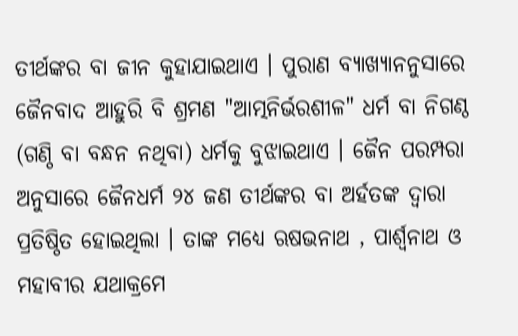ତୀର୍ଥଙ୍କର ବା ଜୀନ କୁହାଯାଇଥାଏ । ପୁରାଣ ବ୍ଯାଖ୍ଯାନନୁସାରେ ଜୈନବାଦ ଆହୁରି ବି ଶ୍ରମଣ "ଆତ୍ମନିର୍ଭରଶୀଳ" ଧର୍ମ ବା ନିଗଣ୍ଠ (ଗଣ୍ଠି ବା ବନ୍ଧନ ନଥିବା) ଧର୍ମକୁ ବୁଝାଇଥାଏ । ଜୈନ ପରମ୍ପରା ଅନୁସାରେ ଜୈନଧର୍ମ ୨୪ ଜଣ ତୀର୍ଥଙ୍କର ବା ଅର୍ହତଙ୍କ ଦ୍ବାରା ପ୍ରତିଷ୍ଠିତ ହୋଇଥିଲା । ତାଙ୍କ ମଧ୍ୟେ ଋଷଭନାଥ , ପାର୍ଶ୍ବନାଥ ଓ ମହାବୀର ଯଥାକ୍ରମେ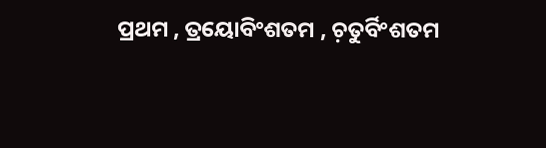ପ୍ରଥମ , ତ୍ରୟୋବିଂଶତମ , ଚ଼ତୁର୍ବିଂଶତମ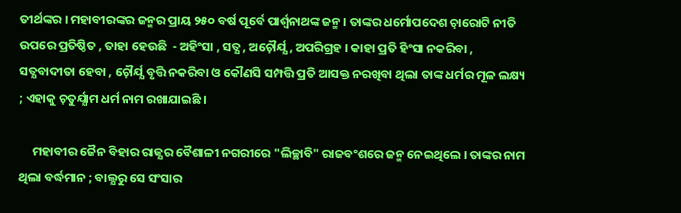ତୀର୍ଥଙ୍କର । ମହାବୀରଙ୍କର ଜନ୍ମର ପ୍ରାୟ ୨୫୦ ବର୍ଷ ପୂର୍ବେ ପାର୍ଶ୍ବନାଥଙ୍କ ଜନ୍ମ । ତାଙ୍କର ଧର୍ମୋପଦେଶ ଚ଼ାରୋଟି ନୀତି ଉପରେ ପ୍ରତିଷ୍ଠିତ , ତାହା ହେଉଛି  - ଅହିଂସା , ସତ୍ଯ , ଅଚ଼ୌର୍ଯ୍ଯ , ଅପରିଗ୍ରହ । କାହା ପ୍ରତି ହିଂସା ନକରିବା , ସତ୍ଯବାଦୀତା ହେବା , ଚ଼ୌର୍ଯ୍ଯ ବୃତ୍ତି ନକରିବା ଓ କୌଣସି ସମ୍ପତ୍ତି ପ୍ରତି ଆସକ୍ତ ନରଖିବା ଥିଲା ତାଙ୍କ ଧର୍ମର ମୂଳ ଲକ୍ଷ୍ୟ ; ଏହାକୁ ଚ଼ତୁର୍ଯ୍ଯାମ ଧର୍ମ ନାମ ରଖାଯାଇଛି ।

     ମହାବୀର ଜୈନ ବିହାର ରାଜ୍ଯର ବୈଶାଳୀ ନଗରୀରେ "ଲିଚ୍ଛାବି" ରାଜବଂଶରେ ଜନ୍ମ ନେଇଥିଲେ । ତାଙ୍କର ନାମ ଥିଲା ବର୍ଦ୍ଧମାନ ; ବାଲ୍ଯରୁ ସେ ସଂସାର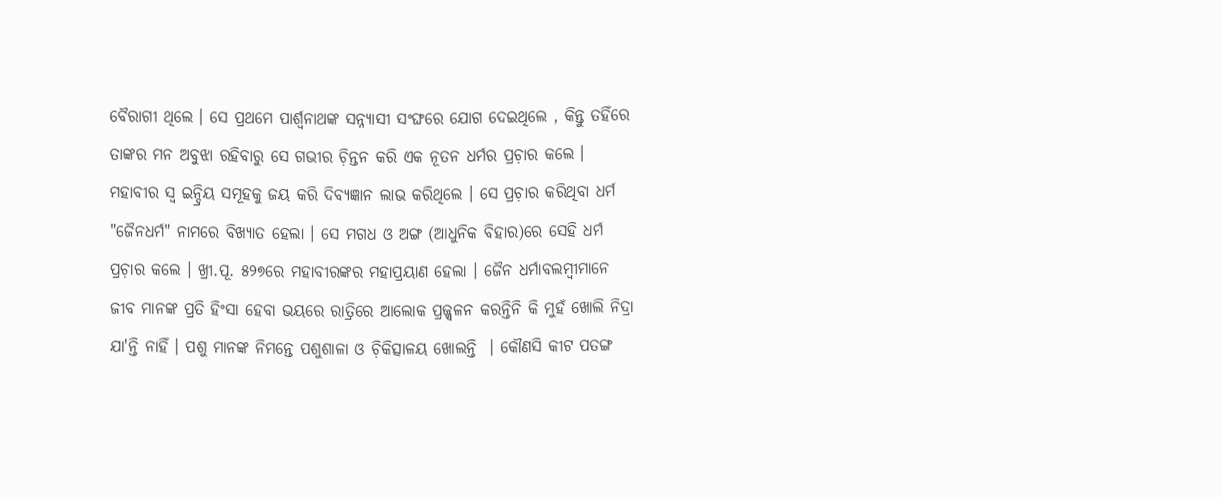ବୈରାଗୀ ଥିଲେ । ସେ ପ୍ରଥମେ ପାର୍ଶ୍ବନାଥଙ୍କ ସନ୍ନ୍ଯାସୀ ସଂଙ୍ଘରେ ଯୋଗ ଦେଇଥିଲେ , କିନ୍ତୁ ତହିଁରେ ତାଙ୍କର ମନ ଅବୁଝା ରହିବାରୁ ସେ ଗଭୀର ଚ଼ିନ୍ତନ କରି ଏକ ନୂତନ ଧର୍ମର ପ୍ରଚ଼ାର କଲେ । ମହାବୀର ସ୍ବ ଇନ୍ଦ୍ରିୟ ସମୂହକୁ ଜୟ କରି ଦିବ୍ଯଜ୍ଞାନ ଲାଭ କରିଥିଲେ । ସେ ପ୍ରଚ଼ାର କରିଥିବା ଧର୍ମ "ଜୈନଧର୍ମ" ନାମରେ ବିଖ୍ଯାତ ହେଲା । ସେ ମଗଧ ଓ ଅଙ୍ଗ (ଆଧୁନିକ ବିହାର)ରେ ସେହି ଧର୍ମ ପ୍ରଚ଼ାର କଲେ । ଖ୍ରୀ.ପୂ. ୫୨୭ରେ ମହାବୀରଙ୍କର ମହାପ୍ରୟାଣ ହେଲା । ଜୈନ ଧର୍ମାବଲମ୍ବୀମାନେ ଜୀବ ମାନଙ୍କ ପ୍ରତି ହିଂସା ହେବା ଭୟରେ ରାତ୍ରିରେ ଆଲୋକ ପ୍ରଜ୍ଜ୍ବଳନ କରନ୍ତିନି କି ମୁହଁ ଖୋଲି ନିଦ୍ରା ଯା'ନ୍ତି ନାହିଁ । ପଶୁ ମାନଙ୍କ ନିମନ୍ତେ ପଶୁଶାଳା ଓ ଚ଼ିକିତ୍ସାଳୟ ଖୋଲନ୍ତି  । କୌଣସି କୀଟ ପତଙ୍ଗ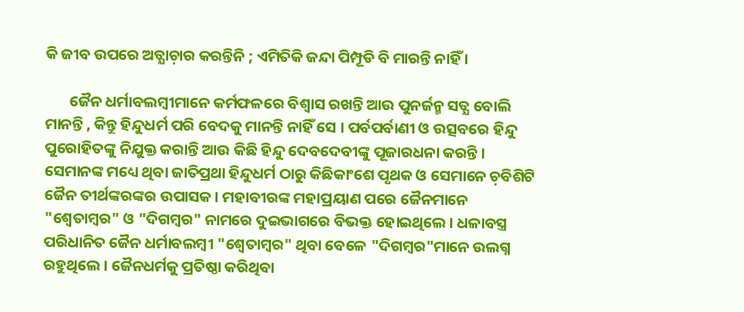କି ଜୀବ ଉପରେ ଅତ୍ଯାଚ଼ାର କରନ୍ତିନି ; ଏମିତିକି ଜନ୍ଦା ପିମ୍ପୂଡି ବି ମାରନ୍ତି ନାହିଁ ।

       ଜୈନ ଧର୍ମାବଲମ୍ବୀମାନେ କର୍ମଫଳରେ ବିଶ୍ବାସ ରଖନ୍ତି ଆଉ ପୁନର୍ଜନ୍ମ ସତ୍ଯ ବୋଲି ମାନନ୍ତି , କିନ୍ତୁ ହିନ୍ଦୁଧର୍ମ ପରି ବେଦକୁ ମାନନ୍ତି ନାହିଁ ସେ । ପର୍ବପର୍ବାଣୀ ଓ ଉତ୍ସବରେ ହିନ୍ଦୁ ପୁରୋହିତଙ୍କୁ ନିଯୁକ୍ତ କରାନ୍ତି ଆଉ କିଛି ହିନ୍ଦୁ ଦେବଦେବୀଙ୍କୁ ପୂଜାରଧନା କରନ୍ତି । ସେମାନଙ୍କ ମଧ୍ୟେ ଥିବା ଜାତିପ୍ରଥା ହିନ୍ଦୁଧର୍ମ ଠାରୁ କିଛିକାଂଶେ ପୃଥକ ଓ ସେମାନେ ଚ଼ବିଶିଟି ଜୈନ ତୀର୍ଥଙ୍କରଙ୍କର ଉପାସକ । ମହାବୀରଙ୍କ ମହାପ୍ରୟାଣ ପରେ ଜୈନମାନେ "ଶ୍ବେତାମ୍ବର" ଓ "ଦିଗମ୍ବର" ନାମରେ ଦୁଇଭାଗରେ ବିଭକ୍ତ ହୋଇଥିଲେ । ଧଳାବସ୍ତ୍ର ପରିଧାନିତ ଜୈନ ଧର୍ମାବଲମ୍ବୀ "ଶ୍ବେତାମ୍ବର" ଥିବା ବେଳେ "ଦିଗମ୍ବର"ମାନେ ଉଲଗ୍ନ ରହୁଥିଲେ । ଜୈନଧର୍ମକୁ ପ୍ରତିଷ୍ଠା କରିଥିବା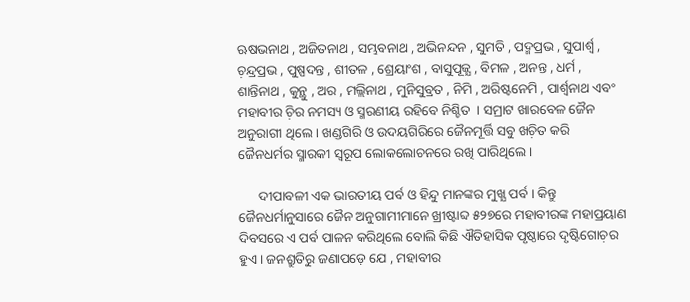ଋଷଭନାଥ , ଅଜିତନାଥ , ସମ୍ଭବନାଥ , ଅଭିନନ୍ଦନ , ସୁମତି , ପଦ୍ମପ୍ରଭ , ସୁପାର୍ଶ୍ବ , ଚ଼ନ୍ଦ୍ରପ୍ରଭ , ପୁଷ୍ପଦନ୍ତ , ଶୀତଳ , ଶ୍ରେୟାଂଶ , ବାସୁପୂଜ୍ଯ , ବିମଳ , ଅନନ୍ତ , ଧର୍ମ , ଶାନ୍ତିନାଥ , କୁନ୍ଥୁ , ଅର , ମଲ୍ଲିନାଥ , ମୁନିସୁବ୍ରତ , ନିମି , ଅରିଷ୍ଟନେମି , ପାର୍ଶ୍ବନାଥ ଏବଂ ମହାବୀର ଚ଼ିର ନମସ୍ୟ ଓ ସ୍ମରଣୀୟ ରହିବେ ନିଶ୍ଚିତ  । ସମ୍ରାଟ ଖାରବେଳ ଜୈନ ଅନୁରାଗୀ ଥିଲେ । ଖଣ୍ଡଗିରି ଓ ଉଦୟଗିରିରେ ଜୈନମୂର୍ତ୍ତି ସବୁ ଖଚ଼ିତ କରି ଜୈନଧର୍ମର ସ୍ମାରକୀ ସ୍ବରୂପ ଲୋକଲୋଚନରେ ରଖି ପାରିଥିଲେ ।

      ଦୀପାବଳୀ ଏକ ଭାରତୀୟ ପର୍ବ ଓ ହିନ୍ଦୁ ମାନଙ୍କର ମୁଖ୍ଯ ପର୍ବ । କିନ୍ତୁ ଜୈନଧର୍ମାନୁସାରେ ଜୈନ ଅନୁଗାମୀମାନେ ଖ୍ରୀଷ୍ଟାବ୍ଦ ୫୨୭ରେ ମହାବୀରଙ୍କ ମହାପ୍ରୟାଣ ଦିବସରେ ଏ ପର୍ବ ପାଳନ କରିଥିଲେ ବୋଲି କିଛି ଐତିହାସିକ ପୃଷ୍ଠାରେ ଦୃଷ୍ଟିଗୋଚ଼ର ହୁଏ । ଜନଶ୍ରୁତିରୁ ଜଣାପଡ଼େ ଯେ , ମହାବୀର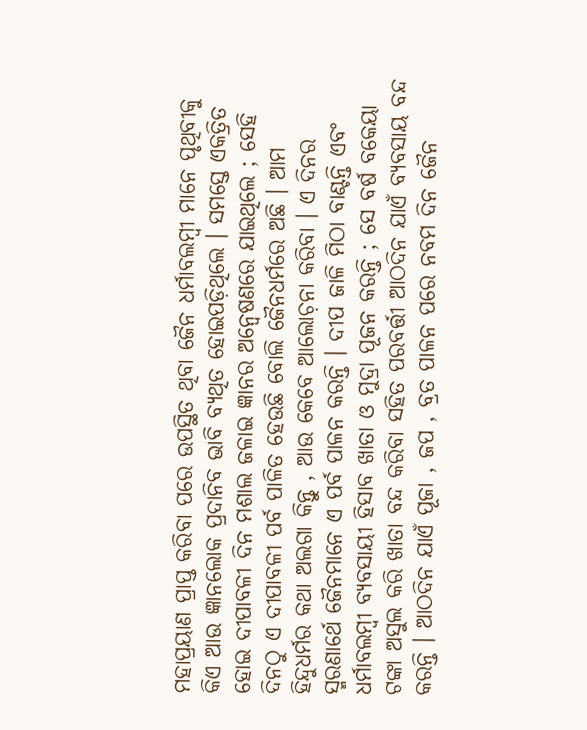ମହାପ୍ରୟାଣ ପ୍ରାପ୍ତ କରିବା ପରେ ଉପସ୍ଥିତ ଥିବା ଜୈନ ଧର୍ମାବଲମ୍ବୀ ମାନେ ପୃଥିବୀକୁ କିଏ ଆଉ ଜ୍ଞାନଲୋକ ପ୍ରଦାନିବ ଭାବି ବ୍ଯଥିତ ହୋଇପଡ଼ିଥିଲେ । ସମସ୍ତେ ଏକତ୍ରିତ ହୋଇ ଦୀପାବଳୀ ଦିନ ମଶାଲ ଜଳାଇ ଜ୍ଞାନର ଅନ୍ବେଷଣରେ ଯାଇଥିଲେ ; ସେହି ଦିନଠୁ ଏ ଦୀପାବଳୀ ପର୍ବ ପାଳିତ ହେଉଛି ବୋଲି ଜୈନଧର୍ମରେ ଅଛି । ଆମ ହିନ୍ଦୁଧର୍ମର କଥା ଅଲଗା କିନ୍ତୁ , ଆଉ କେବେ ଆଲୋଚ଼ନା କରିବା । ଏ ଦିନର ସ୍ମରଣାର୍ଥେ ଜୈନମାନେ ଏ ପର୍ବ ପାଳନ କରନ୍ତି । ଦୀପ ଜାଳି ମିଠା ବାଣ୍ଟନ୍ତି ଏବଂ ଧର୍ମାବଲମ୍ବୀ ବ୍ଯବସାୟୀ ହିସାବ ଖାତା ଓ ମୁଦ୍ରା ପୂଜନ କରନ୍ତି ; ସେ ବର୍ଷ ବକେୟା ଟଙ୍କା ଅସୁଲ କରି ଖାତା ବନ୍ଦ କରିବା ସହିତ ପରବର୍ତ୍ତୀ ଆଠଦିନ ଯାଏଁ ବ୍ଯବସାୟ ବନ୍ଦ କରନ୍ତି । ଆଠଦିନ ଯାଏଁ ପୂଜା , ଜପ , ବ୍ରତ ପାଳନ ପରେ ନବମ ଦିନ ଜୈନ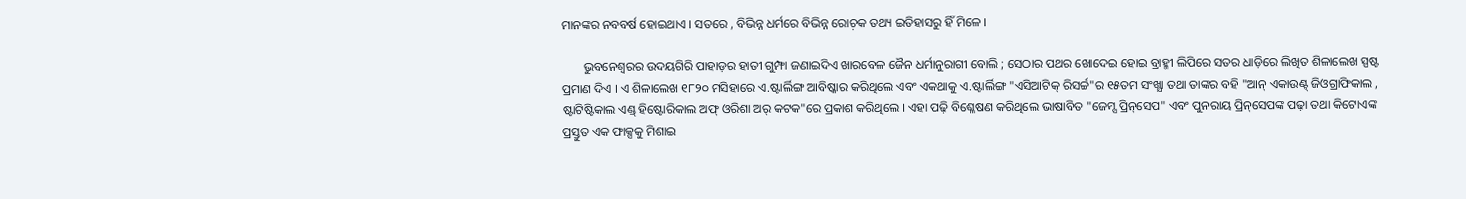ମାନଙ୍କର ନବବର୍ଷ ହୋଇଥାଏ । ସତରେ , ବିଭିନ୍ନ ଧର୍ମରେ ବିଭିନ୍ନ ରୋଚ଼କ ତଥ୍ୟ ଇତିହାସରୁ ହିଁ ମିଳେ ।

       ଭୁବନେଶ୍ୱରର ଉଦୟଗିରି ପାହାଡ଼ର ହାତୀ ଗୁମ୍ଫା ଜଣାଇଦିଏ ଖାରବେଳ ଜୈନ ଧର୍ମାନୁରାଗୀ ବୋଲି ; ସେଠାର ପଥର ଖୋଦେଇ ହୋଇ ବ୍ରାହ୍ମୀ ଲିପିରେ ସତର ଧାଡ଼ିରେ ଲିଖିତ ଶିଳାଲେଖ ସ୍ପଷ୍ଟ ପ୍ରମାଣ ଦିଏ । ଏ ଶିଳାଲେଖ ୧୮୨୦ ମସିହାରେ ଏ.ଷ୍ଟାର୍ଲିଙ୍ଗ ଆବିଷ୍କାର କରିଥିଲେ ଏବଂ ଏକଥାକୁ ଏ.ଷ୍ଟାର୍ଲିଙ୍ଗ "ଏସିଆଟିକ୍‌ ରିସର୍ଚ୍ଚ"ର ୧୫ତମ ସଂଖ୍ଯା ତଥା ତାଙ୍କର ବହି "ଆନ୍‌ ଏକାଉଣ୍ଟ୍‌ ଜିଓଗ୍ରାଫିକାଲ , ଷ୍ଟାଟିଷ୍ଟିକାଲ ଏଣ୍ଡ୍‌ ହିଷ୍ଟୋରିକାଲ ଅଫ୍‌ ଓରିଶା ଅର୍‌ କଟକ"ରେ ପ୍ରକାଶ କରିଥିଲେ । ଏହା ପଢ଼ି ବିଶ୍ଳେଷଣ କରିଥିଲେ ଭାଷାବିତ "ଜେମ୍ସ ପ୍ରିନ୍‌ସେପ" ଏବଂ ପୁନରାୟ ପ୍ରିନ୍‌ସେପଙ୍କ ପଢ଼ା ତଥା କିଟୋଏଙ୍କ ପ୍ରସ୍ତୁତ ଏକ ଫାକ୍ସକୁ ମିଶାଇ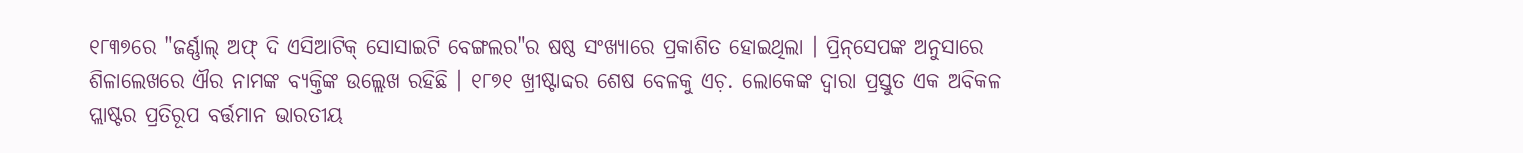୧୮୩୭ରେ "ଜର୍ଣ୍ଣାଲ୍‌ ଅଫ୍ ଦି ଏସିଆଟିକ୍‌ ସୋସାଇଟି ବେଙ୍ଗଲର"ର ଷଷ୍ଠ ସଂଖ୍ଯାରେ ପ୍ରକାଶିତ ହୋଇଥିଲା । ପ୍ରିନ୍‌ସେପଙ୍କ ଅନୁସାରେ ଶିଳାଲେଖରେ ଐର ନାମଙ୍କ ବ୍ଯକ୍ତିଙ୍କ ଉଲ୍ଲେଖ ରହିଛି । ୧୮୭୧ ଖ୍ରୀଷ୍ଟାବ୍ଦର ଶେଷ ବେଳକୁ ଏଚ଼. ଲୋକେଙ୍କ ଦ୍ବାରା ପ୍ରସ୍ତୁତ ଏକ ଅବିକଳ ପ୍ଲାଷ୍ଟର ପ୍ରତିରୂପ ବର୍ତ୍ତମାନ ଭାରତୀୟ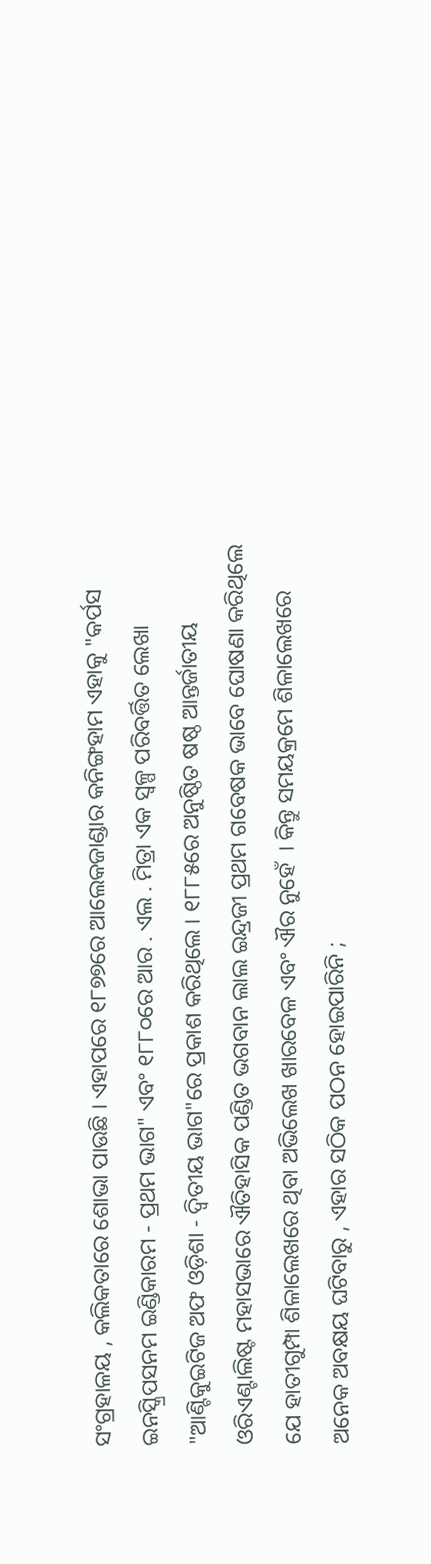ସଂଗ୍ରହାଳୟ , କଲିକତାରେ ଶୋଭା ପାଉଛି । ଏହାପରେ ୧୮୭୭ରେ ଆଲେକଜାଣ୍ଡାର କନିଙ୍ଗହାମ ଏହାକୁ "କର୍ପସ ଇନସ୍କ୍ରିପସନମ ଇଣ୍ଡିକାରମ - ପ୍ରଥମ ଭାଗ" ଏବଂ ୧୮୮୦ରେ ଆର . ଏଲ . ମିତ୍ରା ଏକ ସ୍ବଳ୍ପ ପରିବର୍ତ୍ତିତ ଲେଖା "ଆଣ୍ଟିକୁଇଟିଜ ଅଫ ଓଡ଼ିଶା - ଦ୍ବିତୀୟ ଭାଗ"ରେ ପ୍ରକାଶ କରିଥିଲେ । ୧୮୮୫ରେ ଅନୁଷ୍ଠିତ ଷଷ୍ଠ ଆନ୍ତର୍ଜାତୀୟ ଓରିଏଣ୍ଟାଲିଷ୍ଟ ମହାସଭାରେ ଐତିହାସିକ ପଣ୍ଡିତ ଭଗବାନ ଲାଲ ଇନ୍ଦ୍ରଜୀ ପ୍ରଥମ ଗବେଷକ ଭାବେ ଘୋଷଣା କରିଥିଲେ ଯେ ହାତୀଗୁମ୍ପା ଶିଳାଲେଖରେ ଥିବା ଅଭିଲେଖ ଖାରବେଳ ଏବଂ ଐର ନୁହେଁ  । କିନ୍ତୁ ସମୟକ୍ରମେ ଶିଳାଲେଖରେ ଅନେକ ଅବକ୍ଷୟ ଘଟିବାରୁ , ଏହାର ସଠିକ ପଠନ ହୋଇପାରିନି ;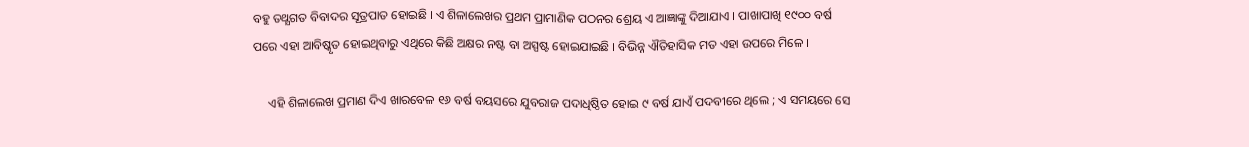ବହୁ ତଥ୍ଯଗତ ବିବାଦର ସୂତ୍ରପାତ ହୋଇଛି । ଏ ଶିଳାଲେଖର ପ୍ରଥମ ପ୍ରାମାଣିକ ପଠନର ଶ୍ରେୟ ଏ ଆଜ୍ଞାଙ୍କୁ ଦିଆଯାଏ । ପାଖାପାଖି ୧୯୦୦ ବର୍ଷ ପରେ ଏହା ଆବିଷ୍କୃତ ହୋଇଥିବାରୁ ଏଥିରେ କିଛି ଅକ୍ଷର ନଷ୍ଟ ବା ଅସ୍ପଷ୍ଟ ହୋଇଯାଇଛି । ବିଭିନ୍ନ ଐତିହାସିକ ମତ ଏହା ଉପରେ ମିଳେ ।

     ଏହି ଶିଳାଲେଖ ପ୍ରମାଣ ଦିଏ ଖାରବେଳ ୧୬ ବର୍ଷ ବୟସରେ ଯୁବରାଜ ପଦାଧିଷ୍ଠିତ ହୋଇ ୯ ବର୍ଷ ଯାଏଁ ପଦବୀରେ ଥିଲେ ; ଏ ସମୟରେ ସେ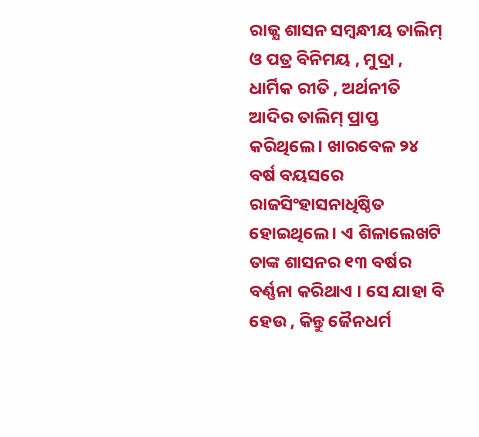ରାଜ୍ଯ ଶାସନ ସମ୍ବନ୍ଧୀୟ ତାଲିମ୍‌ ଓ ପତ୍ର ବିନିମୟ , ମୁଦ୍ରା , ଧାର୍ମିକ ରୀତି , ଅର୍ଥନୀତି ଆଦିର ତାଲିମ୍‌ ପ୍ରାପ୍ତ କରିଥିଲେ । ଖାରବେଳ ୨୪ ବର୍ଷ ବୟସରେ ରାଜସିଂହାସନାଧିଷ୍ଠିତ ହୋଇଥିଲେ । ଏ ଶିଳାଲେଖଟି ତାଙ୍କ ଶାସନର ୧୩ ବର୍ଷର ବର୍ଣ୍ଣନା କରିଥାଏ । ସେ ଯାହା ବି ହେଉ , କିନ୍ତୁ ଜୈନଧର୍ମ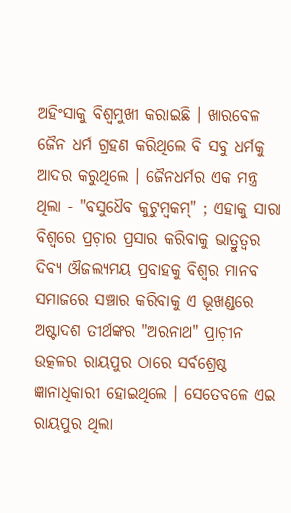ଅହିଂସାକୁ ବିଶ୍ବମୁଖୀ କରାଇଛି । ଖାରବେଳ ଜୈନ ଧର୍ମ ଗ୍ରହଣ କରିଥିଲେ ବି ସବୁ ଧର୍ମକୁ ଆଦର କରୁଥିଲେ । ଜୈନଧର୍ମର ଏକ ମନ୍ତ୍ର ଥିଲା - "ବସୁଧୈବ କୁଟୁମ୍ବକମ୍‌" ; ଏହାକୁ ସାରା ବିଶ୍ୱରେ ପ୍ରଚ଼ାର ପ୍ରସାର କରିବାକୁ ଭାତ୍ରୁତ୍ବର ଦିବ୍ଯ ଔଜଲ୍ଯମୟ ପ୍ରବାହକୁ ବିଶ୍ବର ମାନବ ସମାଜରେ ସଞ୍ଚାର କରିବାକୁ ଏ ଭୂଖଣ୍ଡରେ ଅଷ୍ଟାଦଶ ତୀର୍ଥଙ୍କର "ଅରନାଥ" ପ୍ରାଚ଼ୀନ ଉତ୍କଳର ରାୟପୁର ଠାରେ ସର୍ବଶ୍ରେଷ୍ଠ ଜ୍ଞାନାଧିକାରୀ ହୋଇଥିଲେ । ସେତେବଳେ ଏଇ ରାୟପୁର ଥିଲା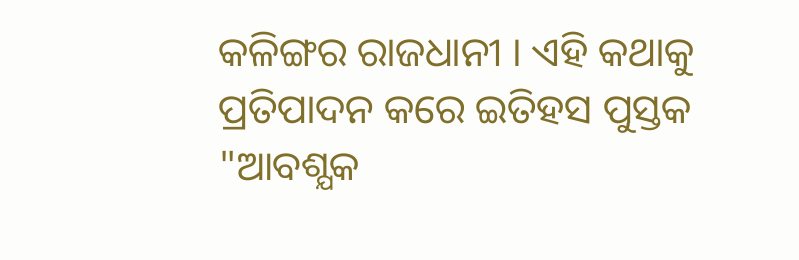କଳିଙ୍ଗର ରାଜଧାନୀ । ଏହି କଥାକୁ ପ୍ରତିପାଦନ କରେ ଇତିହସ ପୁସ୍ତକ "ଆବଶ୍ଯକ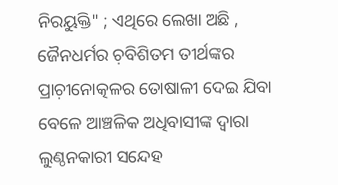ନିରୟୁକ୍ତି" ; ଏଥିରେ ଲେଖା ଅଛି , ଜୈନଧର୍ମର ଚ଼ବିଶିତମ ତୀର୍ଥଙ୍କର ପ୍ରାଚ଼ୀନୋତ୍କଳର ତୋଷାଳୀ ଦେଇ ଯିବା ବେଳେ ଆଞ୍ଚଳିକ ଅଧିବାସୀଙ୍କ ଦ୍ବାରା ଲୁଣ୍ଠନକାରୀ ସନ୍ଦେହ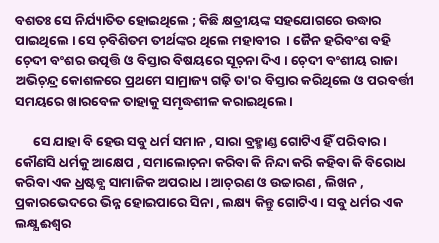ବଶତଃ ସେ ନିର୍ଯ୍ୟାତିତ ହୋଇଥିଲେ ; କିଛି କ୍ଷତ୍ରୀୟଙ୍କ ସହଯୋଗରେ ଉଦ୍ଧାର ପାଇଥିଲେ । ସେ ଚ଼ବିଶିତମ ତୀର୍ଥଙ୍କର ଥିଲେ ମହାବୀର  । ଜୈନ ହରିବଂଶ ବହି ଚ଼େଦୀ ବଂଶର ଉତ୍ପତ୍ତି ଓ ବିସ୍ତାର ବିଷୟରେ ସୂଚ଼ନା ଦିଏ । ଚ଼େଦୀ ବଂଶୀୟ ରାଜା ଅଭିଚ଼ନ୍ଦ୍ର କୋଶଳରେ ପ୍ରଥମେ ସାମ୍ରାଜ୍ୟ ଗଢ଼ି ତା'ର ବିସ୍ତାର କରିଥିଲେ ଓ ପରବର୍ତ୍ତୀ ସମୟରେ ଖାରବେଳ ତାହାକୁ ସମୃଦ୍ଧଶୀଳ କରାଇଥିଲେ ।

      ସେ ଯାହା ବି ହେଉ ସବୁ ଧର୍ମ ସମାନ , ସାରା ବ୍ରହ୍ମାଣ୍ଡ ଗୋଟିଏ ହିଁ ପରିବାର । କୌଣସି ଧର୍ମକୁ ଆକ୍ଷେପ , ସମାଲୋଚ଼ନା କରିବା କି ନିନ୍ଦା କରି କହିବା କି ବିରୋଧ କରିବା ଏକ ଧ୍ରଷ୍ଟବ୍ଯ ସାମାଜିକ ଅପରାଧ । ଆଚ଼ରଣ ଓ ଉଚ୍ଚାରଣ , ଲିଖନ , ପ୍ରକାରଭେଦରେ ଭିନ୍ନ ହୋଇପାରେ ସିନା , ଲକ୍ଷ୍ୟ କିନ୍ତୁ ଗୋଟିଏ । ସବୁ ଧର୍ମର ଏକ ଲକ୍ଷ୍ଯ ଈଶ୍ୱର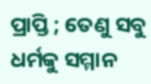ପ୍ରାପ୍ତି ; ତେଣୁ ସବୁ ଧର୍ମକୁ ସମ୍ମାନ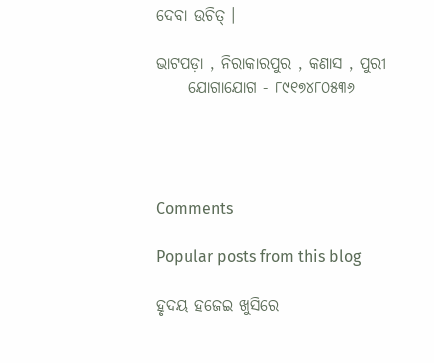ଦେବା ଉଚିତ୍ ।

ଭାଟପଡ଼ା , ନିରାକାରପୁର , କଣାସ , ପୁରୀ
     ଯୋଗାଯୋଗ - ୮୯୧୭୪୮୦୫୩୬




Comments

Popular posts from this blog

ହୃଦୟ ହଜେଇ ଖୁସିରେ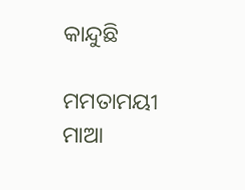କାନ୍ଦୁଛି

ମମତାମୟୀ ମାଆ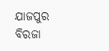ଯାଜପୁର ବିରଜା